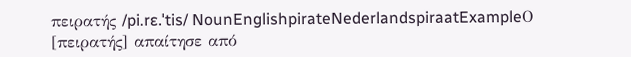πειρατής /pi.rɛ.ˈtis/ NounEnglishpirateNederlandspiraatExampleΟ [πειρατής] απαίτησε από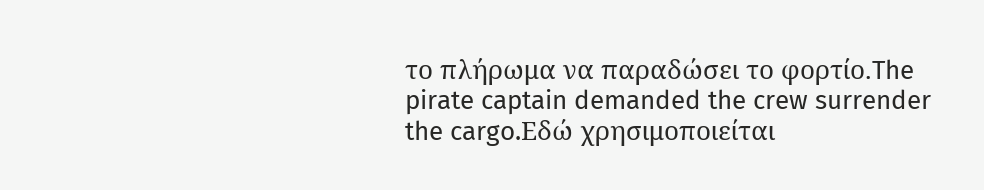το πλήρωμα να παραδώσει το φορτίο.The pirate captain demanded the crew surrender the cargo.Εδώ χρησιμοποιείται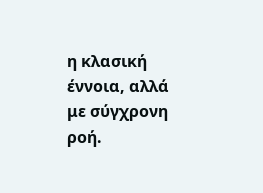η κλασική έννοια, αλλά με σύγχρονη ροή.